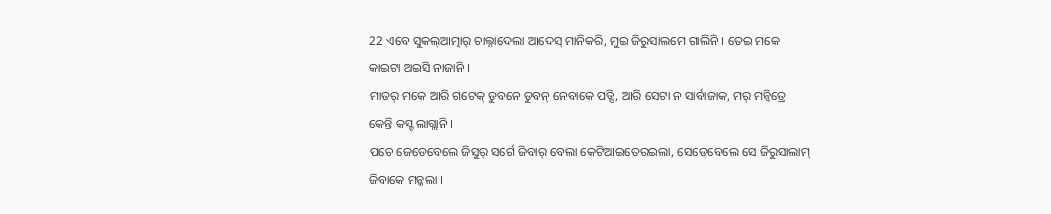22 ଏବେ ସୁକଲ୍ଆତ୍ମାର୍ ଚାଲ୍ନାଦେଲା ଆଦେସ୍ ମାନିକରି, ମୁଇ ଜିରୁସାଲମେ ଗାଲିନି । ତେଇ ମକେ କାଇଟା ଅଇସି ନାଜାନି ।
ମାତର୍ ମକେ ଆରି ଗଟେକ୍ ଡୁବନେ ଡୁବନ୍ ନେବାକେ ପଡ୍ସି, ଆରି ସେଟା ନ ସାର୍ବାଜାକ, ମର୍ ମନ୍ବିତ୍ରେ କେନ୍ତି କସ୍ଟ ଲାଗ୍ଲାନି ।
ପଚେ ଜେଡେବେଲେ ଜିସୁର୍ ସର୍ଗେ ଜିବାର୍ ବେଲା କେଟିଆଇତେରଇଲା, ସେଡେବେଲେ ସେ ଜିରୁସାଲାମ୍ ଜିବାକେ ମନ୍କଲା ।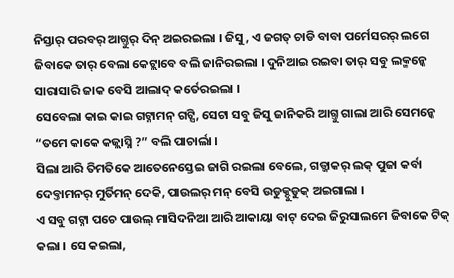ନିସ୍ତାର୍ ପରବର୍ ଆଗ୍ତୁର୍ ଦିନ୍ ଅଇରଇଲା । ଜିସୁ, ଏ ଜଗତ୍ ଚାଡି ବାବା ପର୍ମେସରର୍ ଲଗେ ଜିବାକେ ତାର୍ ବେଲା କେଟ୍ଲାବେ ବଲି ଜାନିରଇଲା । ଦୁନିଆଇ ରଇବା ତାର୍ ସବୁ ଲକ୍ମନ୍କେ ସାରାସାରି ଜାକ ବେସି ଆଲାଦ୍ କର୍ତେରଇଲା ।
ସେବେଲା କାଇ କାଇ ଗଟ୍ନାମନ୍ ଗଟ୍ସି, ସେଟା ସବୁ ଜିସୁ ଜାନିକରି ଆଗ୍ତୁ ଗାଲା ଆରି ସେମନ୍କେ “ତମେ କାକେ କଜ୍ଲାସ୍ନି ?” ବଲି ପାଚାର୍ଲା ।
ସିଲା ଆରି ତିମତିକେ ଆତେନେସ୍ତେଇ ଜାଗି ରଇଲା ବେଲେ, ଗଡ୍ଜାକର୍ ଲକ୍ ପୁଜା କର୍ବା ଦେବ୍ତାମନର୍ ମୁର୍ତିମନ୍ ଦେକି, ପାଉଲର୍ ମନ୍ ବେସି ଉଡୁକ୍ଦୁଡୁକ୍ ଅଇଗାଲା ।
ଏ ସବୁ ଗଟ୍ନା ପଚେ ପାଉଲ୍ ମାସିଦନିଆ ଆରି ଆକାୟା ବାଟ୍ ଦେଇ ଜିରୁସାଲମେ ଜିବାକେ ଟିକ୍ କଲା । ସେ କଇଲା,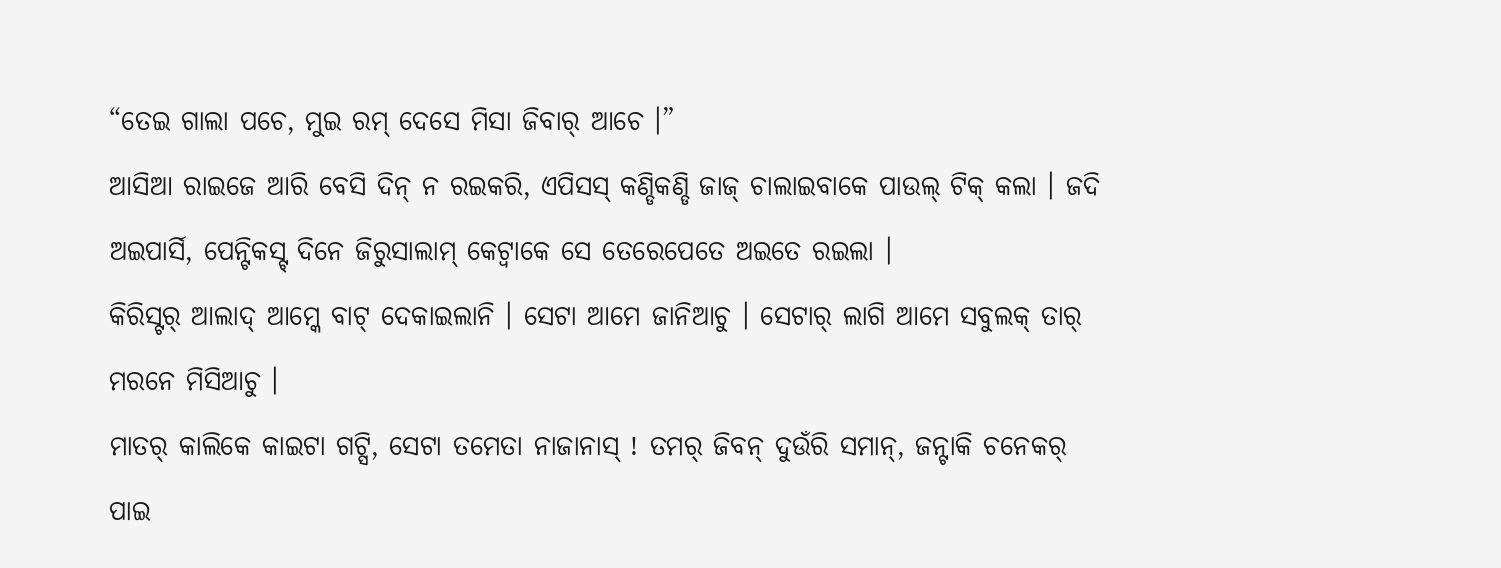“ତେଇ ଗାଲା ପଚେ, ମୁଇ ରମ୍ ଦେସେ ମିସା ଜିବାର୍ ଆଚେ ।”
ଆସିଆ ରାଇଜେ ଆରି ବେସି ଦିନ୍ ନ ରଇକରି, ଏପିସସ୍ କଣ୍ଡିକଣ୍ଡି ଜାଜ୍ ଚାଲାଇବାକେ ପାଉଲ୍ ଟିକ୍ କଲା । ଜଦି ଅଇପାର୍ସି, ପେନ୍ଟିକସ୍ଟ୍ ଦିନେ ଜିରୁସାଲାମ୍ କେଟ୍ବାକେ ସେ ତେରେପେତେ ଅଇତେ ରଇଲା ।
କିରିସ୍ଟର୍ ଆଲାଦ୍ ଆମ୍କେ ବାଟ୍ ଦେକାଇଲାନି । ସେଟା ଆମେ ଜାନିଆଚୁ । ସେଟାର୍ ଲାଗି ଆମେ ସବୁଲକ୍ ତାର୍ ମରନେ ମିସିଆଚୁ ।
ମାତର୍ କାଲିକେ କାଇଟା ଗଟ୍ସି, ସେଟା ତମେତା ନାଜାନାସ୍ ! ତମର୍ ଜିବନ୍ ଦୁଉଁରି ସମାନ୍, ଜନ୍ଟାକି ଚନେକର୍ ପାଇ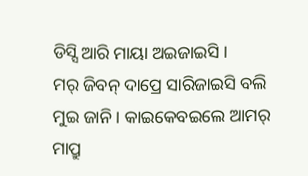ଡିସ୍ସି ଆରି ମାୟା ଅଇଜାଇସି ।
ମର୍ ଜିବନ୍ ଦାପ୍ରେ ସାରିଜାଇସି ବଲି ମୁଇ ଜାନି । କାଇକେବଇଲେ ଆମର୍ ମାପ୍ରୁ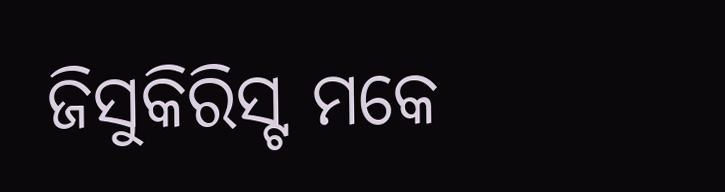ଜିସୁକିରିସ୍ଟ ମକେ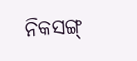ନିକସଙ୍ଗ୍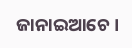ଜାନାଇଆଚେ ।